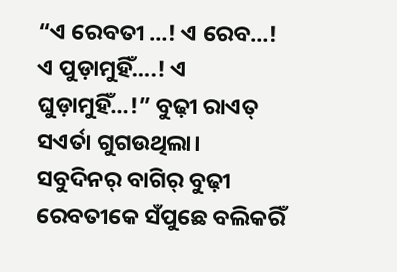“ଏ ରେବତୀ …! ଏ ରେବ…! ଏ ପୁଡ଼ାମୁହିଁ….! ଏ ଘୁଡ଼ାମୁହିଁ…!” ବୁଢ଼ୀ ରାଏତ୍ ସଏର୍ତା ଗୁଗଉଥିଲା। ସବୁଦିନର୍ ବାଗିର୍ ବୁଢ଼ୀ ରେବତୀକେ ସଁପୁଛେ ବଲିକରିଁ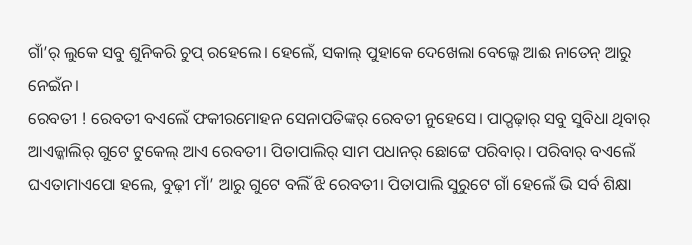ଗାଁ’ର୍ ଲୁକେ ସବୁ ଶୁନିକରି ଚୁପ୍ ରହେଲେ। ହେଲେଁ, ସକାଲ୍ ପୁହାକେ ଦେଖେଲା ବେଲ୍କେ ଆଈ ନାତେନ୍ ଆରୁ ନେଇଁନ।
ରେବତୀ ! ରେବତୀ ବଏଲେଁ ଫକୀରମୋହନ ସେନାପତିଙ୍କର୍ ରେବତୀ ନୁହେସେ। ପାଠ୍ପଢ଼ାର୍ ସବୁ ସୁବିଧା ଥିବାର୍ ଆଏଜ୍କାଲିର୍ ଗୁଟେ ଟୁକେଲ୍ ଆଏ ରେବତୀ। ପିତାପାଲିର୍ ସାମ ପଧାନର୍ ଛୋଟ୍ଟେ ପରିବାର୍। ପରିବାର୍ ବଏଲେଁ ଘଏତାମାଏପୋ ହଲେ, ବୁଢ଼ୀ ମାଁ’ ଆରୁ ଗୁଟେ ବଲିଁ ଝି ରେବତୀ। ପିତାପାଲି ସୁରୁଟେ ଗାଁ ହେଲେଁ ଭି ସର୍ବ ଶିକ୍ଷା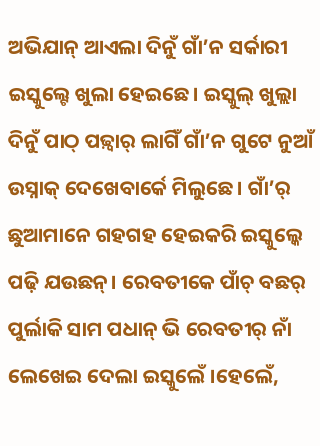ଅଭିଯାନ୍ ଆଏଲା ଦିନୁଁ ଗାଁ’ନ ସର୍କାରୀ ଇସ୍କୁଲ୍ଟେ ଖୁଲା ହେଇଛେ। ଇସ୍କୁଲ୍ ଖୁଲ୍ଲା ଦିନୁଁ ପାଠ୍ ପଢ଼୍ବାର୍ ଲାଗିଁ ଗାଁ’ନ ଗୁଟେ ନୁଆଁ ଉସ୍ନାକ୍ ଦେଖେବାର୍କେ ମିଲୁଛେ। ଗାଁ’ର୍ ଛୁଆମାନେ ଗହଗହ ହେଇକରି ଇସ୍କୁଲ୍କେ ପଢ଼ି ଯଉଛନ୍। ରେବତୀକେ ପାଁଚ୍ ବଛର୍ ପୁର୍ଲାକି ସାମ ପଧାନ୍ ଭି ରେବତୀର୍ ନାଁ ଲେଖେଇ ଦେଲା ଇସ୍କୁଲେଁ ।ହେଲେଁ,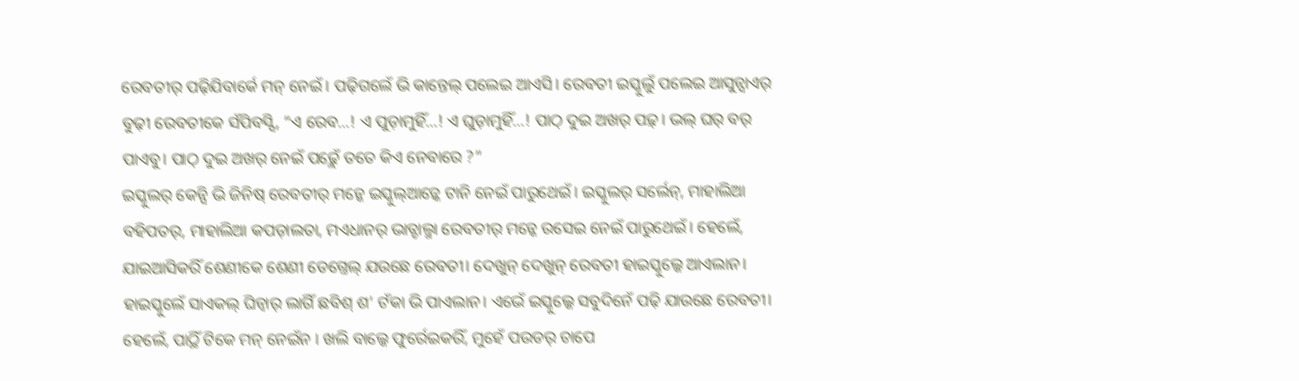ରେବତୀର୍ ପଢ଼ିଯିବାର୍କେ ମନ୍ ନେଇଁ । ପଢ଼ିଗଲେଁ ଭି କାନ୍ତେଲ୍ ପଲେଇ ଆଏସି। ରେବତୀ ଇସ୍କୁଲୁଁ ପଲେଇ ଆସୁନ୍ସାଏର୍ ବୁଢ଼ୀ ରେବତୀକେ ସଁପିବସ୍ସି, “ଏ ରେବ…! ଏ ପୁଡ଼ାମୁହିଁ…! ଏ ଘୁଡ଼ାମୁହିଁ…! ପାଠ୍ ଦୁଇ ଅଖର୍ ପଢ଼୍। ଭଲ୍ ଘର୍ ବର୍ ପାଏବୁ। ପାଠ୍ ଦୁଇ ଅଖର୍ ନେଇଁ ପଢ଼୍ଲେଁ ତତେ କିଏ ନେବାରେ ?”
ଇସ୍କୁଲର୍ କେନ୍ସି ଭି ଜିନିଷ୍ ରେବତୀର୍ ମନ୍କେ ଇସ୍କୁଲ୍ଆଡ଼୍କେ ଟାନି ନେଇଁ ପାରୁଥେଇଁ। ଇସ୍କୁଲର୍ ସର୍ଲେନ୍, ମାହାଲିଆ ବହିପତର୍, ମାହାଲିଆ କପଡ଼ାଲତା, ମଏଧାନର୍ ଭାତ୍ଡାଲ୍ମା ରେବତୀର୍ ମନ୍କେ ରସେଇ ନେଇଁ ପାରୁଥେଇଁ। ହେଲେଁ, ଯାଇଆସିକରିଁ ଶେଣୀକେ ଶେଣୀ ଡେଗ୍ତେଲ୍ ଯଉଛେ ରେବତୀ। ଦେଖୁନ୍ ଦେଖୁନ୍ ରେବତୀ ହାଇସ୍କୁଲ୍କେ ଆଏଲାନ। ହାଇସ୍କୁଲେଁ ସାଏକଲ୍ ଘିନ୍ବାର୍ ଲାଗିଁ ଛବିଶ୍ ଶ’ ଟଁକା ଭି ପାଏଲାନ। ଏଭେଁ ଇସ୍କୁଲ୍କେ ସବୁଦିନେଁ ପଢ଼ି ଯାଉଛେ ରେବତୀ। ହେଲେଁ, ପାଠ୍ଥିଁ ଟିକେ ମନ୍ ନେଇଁନ । ଖଲି ବାଲ୍କେ ଫୁର୍ରେଇକରିଁ, ମୁହେଁ ପଉଡର୍ ଚାପେ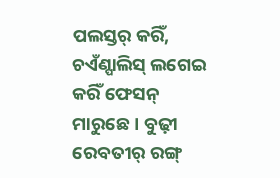ପଲସ୍ତର୍ କରିଁ, ଚଏଁଣ୍ପାଲିସ୍ ଲଗେଇ କରିଁ ଫେସନ୍ ମାରୁଛେ। ବୁଢ଼ୀ ରେବତୀର୍ ରଙ୍ଗ୍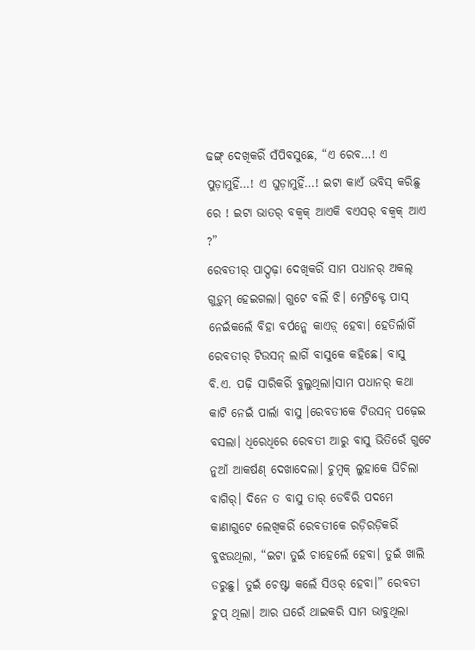ଢଙ୍ଗ୍ ଦେଖିକରିଁ ସଁପିବସୁଛେ, “ଏ ରେବ…! ଏ ପୁଡ଼ାମୁହିଁ…! ଏ ଘୁଡ଼ାମୁହିଁ…! ଇଟା କାଏଁ ଭବିସ୍ କରିଛୁ ରେ ! ଇଟା ଭାତର୍ ବକ୍ବକ୍ ଆଏକି ବଏସର୍ ବକ୍ବକ୍ ଆଏ ?”
ରେବତୀର୍ ପାଠ୍ପଢ଼ା ଦେଖିକରିଁ ସାମ ପଧାନର୍ ଅକଲ୍ ଗୁଡ଼ୁମ୍ ହେଇଗଲା। ଗୁଟେ ବଲିଁ ଝି। ମେଟ୍ରିକ୍ଟେ ପାସ୍ ନେଇଁକଲେଁ ବିହା ବର୍ପନ୍କେ କାଏଡ଼୍ ହେବା। ହେତିର୍ଲାଗିଁ ରେବତୀର୍ ଟିଉସନ୍ ଲାଗିଁ ବାସୁକେ କହିଛେ। ବାସୁ ବି.ଏ. ପଢ଼ି ସାରିକରିଁ ବୁଲୁଥିଲା।ସାମ ପଧାନର୍ କଥା କାଟି ନେଇଁ ପାର୍ଲା ବାସୁ ।ରେବତୀକେ ଟିଉସନ୍ ପଢ଼େଇ ବସଲା। ଧିରେଧିରେ ରେବତୀ ଆରୁ ବାସୁ ଭିତିରେଁ ଗୁଟେ ନୁଆଁ ଆକର୍ଷଣ୍ ଦେଖାଦେଲା। ଚୁମ୍ବକ୍ ଲୁହାକେ ଘିଚିଲା ବାଗିର୍। ଦିନେ ତ ବାସୁ ତାର୍ ଡେବିରି ପଦମେ କାଣାଗୁଟେ ଲେଖିକରିଁ ରେବତୀକେ ରଡ଼ିରଡ଼ିକରିଁ ବୁଝଉଥିଲା, “ଇଟା ତୁଇଁ ଚାହେଲେଁ ହେବା। ତୁଇଁ ଖାଲି ଡରୁଛୁ। ତୁଇଁ ଚେଷ୍ଟା କଲେଁ ସିଓର୍ ହେବା।” ରେବତୀ ଚୁପ୍ ଥିଲା। ଆର ଘରେଁ ଥାଇକରି ସାମ ଭାବୁଥିଲା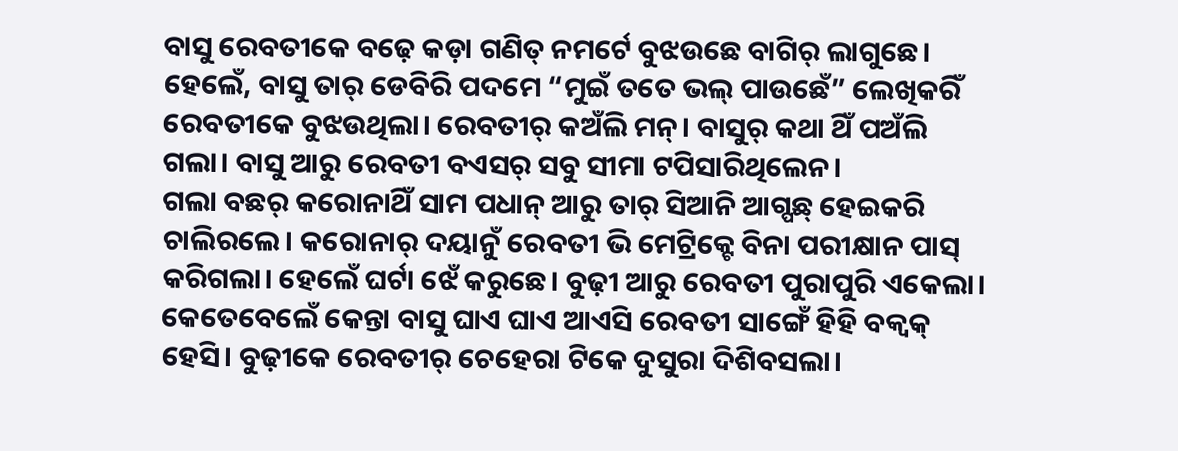ବାସୁ ରେବତୀକେ ବଢ଼େ କଡ଼ା ଗଣିତ୍ ନମର୍ଟେ ବୁଝଉଛେ ବାଗିର୍ ଲାଗୁଛେ। ହେଲେଁ, ବାସୁ ତାର୍ ଡେବିରି ପଦମେ “ମୁଇଁ ତତେ ଭଲ୍ ପାଉଛେଁ” ଲେଖିକରିଁ ରେବତୀକେ ବୁଝଉଥିଲା। ରେବତୀର୍ କଅଁଲି ମନ୍। ବାସୁର୍ କଥା ଥିଁ ପଅଁଲି ଗଲା। ବାସୁ ଆରୁ ରେବତୀ ବଏସର୍ ସବୁ ସୀମା ଟପିସାରିଥିଲେନ।
ଗଲା ବଛର୍ କରୋନାଥିଁ ସାମ ପଧାନ୍ ଆରୁ ତାର୍ ସିଆନି ଆଗ୍ପଛ୍ ହେଇକରି ଚାଲିରଲେ। କରୋନାର୍ ଦୟାନୁଁ ରେବତୀ ଭି ମେଟ୍ରିକ୍ଟେ ବିନା ପରୀକ୍ଷାନ ପାସ୍ କରିଗଲା। ହେଲେଁ ଘର୍ଟା ଝେଁ କରୁଛେ। ବୁଢ଼ୀ ଆରୁ ରେବତୀ ପୁରାପୁରି ଏକେଲା। କେତେବେଲେଁ କେନ୍ତା ବାସୁ ଘାଏ ଘାଏ ଆଏସି ରେବତୀ ସାଙ୍ଗେଁ ହିହି ବକ୍ବକ୍ ହେସି। ବୁଢ଼ୀକେ ରେବତୀର୍ ଚେହେରା ଟିକେ ଦୁସୁରା ଦିଶିବସଲା।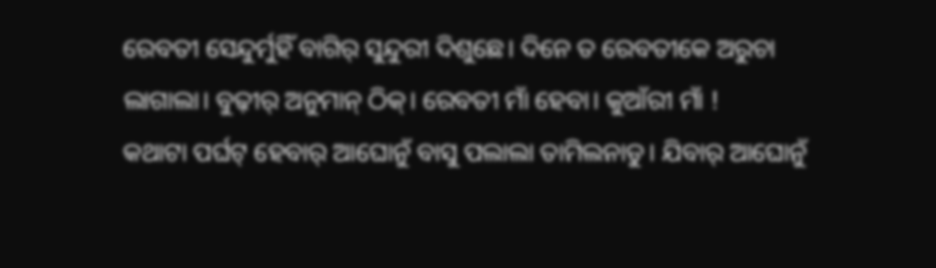ରେବତୀ ସେନ୍ଦୁର୍ମୁହିଁ ବାଗିର୍ ସୁନ୍ଦୁରୀ ଦିଶୁଛେ। ଦିନେ ତ ରେବତୀକେ ଅରୁଚା ଲାଗାଲା। ବୁଢ଼ୀର୍ ଅନୁମାନ୍ ଠିକ୍। ରେବତୀ ମାଁ ହେବା। କୁଆଁରୀ ମାଁ !
କଥାଟା ପର୍ଘଟ୍ ହେବାର୍ ଆଘୋନୁଁ ବାସୁ ପଲାଲା ତାମିଲନାଡୁ। ଯିବାର୍ ଆଘୋନୁଁ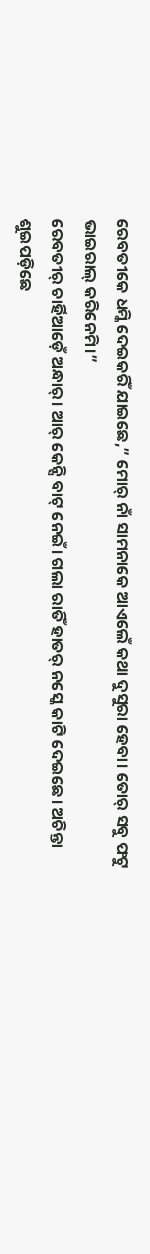ରେବତୀକେ ଧମ୍କି ଦେଇକରିଁ ଯାଇଛେ,” ମୋର୍ ନାଁ ସାମନାକେ ଆଏଲେଁ କଥା ଦୁସୁରା ହେବା। ତୋର୍ ସବୁ ଫଟୁ ଭାଇରାଲ୍ କରିନେମି।”
ରେବତୀର୍ ଚାର୍ହିଆଡ଼େଁ ଅନ୍ଧାର୍। ଆର୍ କେନ୍ସି ବାଟ୍ ନେଇଁ। ଗଲା ରାତିଁ ହାତର୍ ନସ୍କେ କାଟି ଦେଇଛେ। ଅଚିନ୍ତା ଶୁଇପଡ଼ିଛେ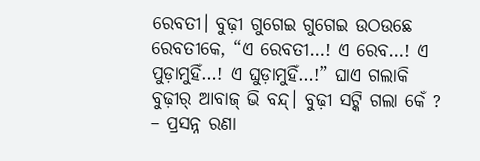ରେବତୀ। ବୁଢ଼ୀ ଗୁଗେଇ ଗୁଗେଇ ଉଠଉଛେ ରେବତୀକେ, “ଏ ରେବତୀ…! ଏ ରେବ…! ଏ ପୁଡ଼ାମୁହିଁ…! ଏ ଘୁଡ଼ାମୁହିଁ…!” ଘାଏ ଗଲାକି ବୁଢ଼ୀର୍ ଆବାଜ୍ ଭି ବନ୍ଦ୍। ବୁଢ଼ୀ ସଟ୍କି ଗଲା କେଁ ?
– ପ୍ରସନ୍ନ ରଣା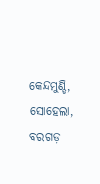କେନ୍ଦମୁଣ୍ଡି, ସୋହେଲା, ବରଗଡ଼